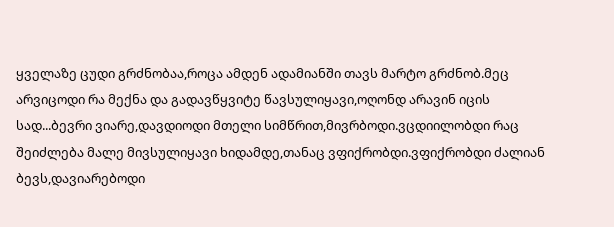ყველაზე ცუდი გრძნობაა,როცა ამდენ ადამიანში თავს მარტო გრძნობ.მეც არვიცოდი რა მექნა და გადავწყვიტე წავსულიყავი,ოღონდ არავინ იცის სად...ბევრი ვიარე,დავდიოდი მთელი სიმწრით,მივრბოდი.ვცდიილობდი რაც შეიძლება მალე მივსულიყავი ხიდამდე,თანაც ვფიქრობდი.ვფიქრობდი ძალიან ბევს,დავიარებოდი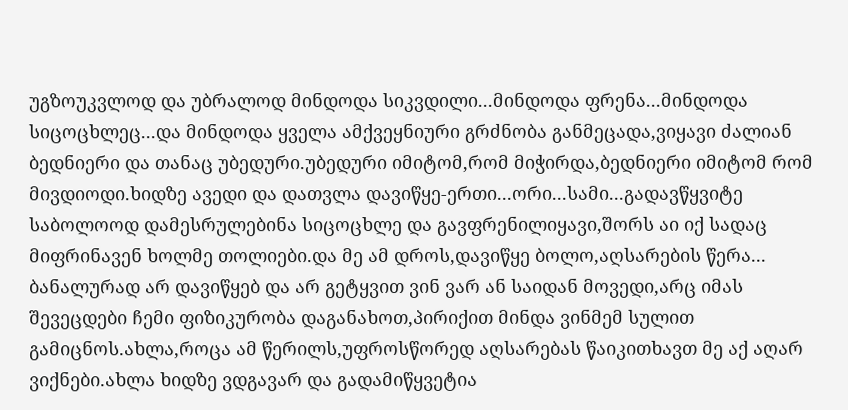უგზოუკვლოდ და უბრალოდ მინდოდა სიკვდილი...მინდოდა ფრენა...მინდოდა სიცოცხლეც...და მინდოდა ყველა ამქვეყნიური გრძნობა განმეცადა,ვიყავი ძალიან ბედნიერი და თანაც უბედური.უბედური იმიტომ,რომ მიჭირდა,ბედნიერი იმიტომ რომ მივდიოდი.ხიდზე ავედი და დათვლა დავიწყე-ერთი...ორი...სამი...გადავწყვიტე საბოლოოდ დამესრულებინა სიცოცხლე და გავფრენილიყავი,შორს აი იქ სადაც მიფრინავენ ხოლმე თოლიები.და მე ამ დროს,დავიწყე ბოლო,აღსარების წერა...
ბანალურად არ დავიწყებ და არ გეტყვით ვინ ვარ ან საიდან მოვედი,არც იმას შევეცდები ჩემი ფიზიკურობა დაგანახოთ,პირიქით მინდა ვინმემ სულით გამიცნოს.ახლა,როცა ამ წერილს,უფროსწორედ აღსარებას წაიკითხავთ მე აქ აღარ ვიქნები.ახლა ხიდზე ვდგავარ და გადამიწყვეტია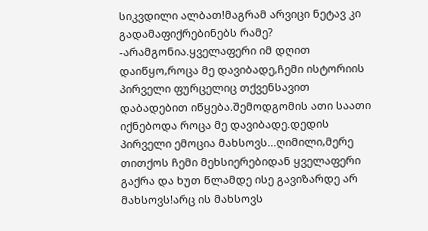სიკვდილი ალბათ!მაგრამ არვიცი ნეტავ კი გადამაფიქრებინებს რამე? -არამგონია.ყველაფერი იმ დღით დაიწყო,როცა მე დავიბადე,ჩემი ისტორიის პირველი ფურცელიც თქვენსავით დაბადებით იწყება.შემოდგომის ათი საათი იქნებოდა როცა მე დავიბადე.დედის პირველი ემოცია მახსოვს...ღიმილი,მერე თითქოს ჩემი მეხსიერებიდან ყველაფერი გაქრა და ხუთ წლამდე ისე გავიზარდე არ მახსოვს!არც ის მახსოვს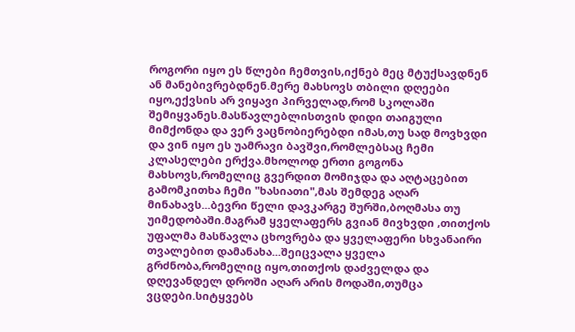როგორი იყო ეს წლები ჩემთვის,იქნებ მეც მტუქსავდნენ ან მანებივრებდნენ.მერე მახსოვს თბილი დღეები იყო,ექვსის არ ვიყავი პირველად,რომ სკოლაში შემიყვანეს.მასწავლებლისთვის დიდი თაიგული მიმქონდა და ვერ ვაცნობიერებდი იმას,თუ სად მოვხვდი და ვინ იყო ეს უამრავი ბავშვი,რომლებსაც ჩემი კლასელები ერქვა.მხოლოდ ერთი გოგონა მახსოვს,რომელიც გვერდით მომიჯდა და აღტაცებით გამომკითხა ჩემი "ხასიათი",მას შემდეგ აღარ მინახავს...ბევრი წელი დავკარგე შურში,ბოღმასა თუ უიმედობაში.მაგრამ ყველაფერს გვიან მივხვდი ,თითქოს უფალმა მასწავლა ცხოვრება და ყველაფერი სხვანაირი თვალებით დამანახა...შეიცვალა ყველა გრძნობა,რომელიც იყო,თითქოს დაძველდა და დღევანდელ დროში აღარ არის მოდაში,თუმცა ვცდები.სიტყვებს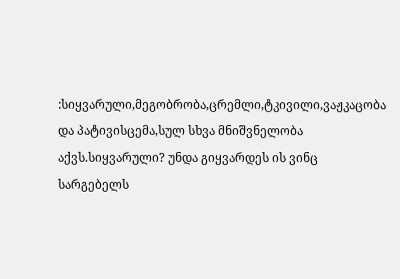:სიყვარული,მეგობრობა,ცრემლი,ტკივილი,ვაჟკაცობა და პატივისცემა,სულ სხვა მნიშვნელობა აქვს.სიყვარული? უნდა გიყვარდეს ის ვინც სარგებელს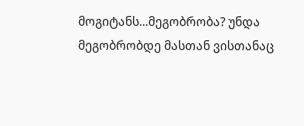მოგიტანს...მეგობრობა? უნდა მეგობრობდე მასთან ვისთანაც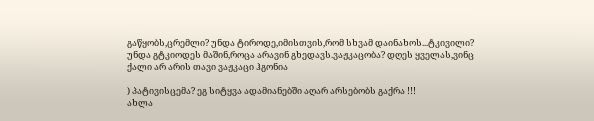გაწყობს,ცრემლი? უნდა ტიროდე,იმისთვის,რომ სხვამ დაინახოს...ტკივილი? უნდა გტკიოდეს მაშინ,როცა არავინ გხედავს.ვაჟკაცობა? დღეს ყველას,ვინც ქალი არ არის თავი ვაჟკაცი ჰგონია

) პატივისცემა? ეგ სიტყვა ადამიანებში აღარ არსებობს გაქრა !!!
ახლა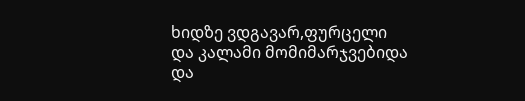ხიდზე ვდგავარ,ფურცელი და კალამი მომიმარჯვებიდა და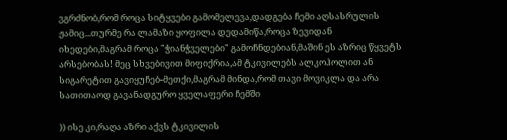ვგრძნობ,რომ როცა სიტყვები გამომელევა,დადგება ჩემი აღსასრულის ჟამიც...თურმე რა ლამაზი ყოფილა დედამიწა,როცა ზევიდან იხედები,მაგრამ როცა "ჭიანჭველები" გამოჩნდებიან,მაშინ ეს აზრიც წყვეტს არსებობას! მეც სხვებივით მიფიქრია,ამ ტკივილებს ალკოჰოლით ან სიგარეტით გავიყუჩებ-მეთქი,მაგრამ მინდა,რომ თავი მოვიკლა და არა სათითაოდ გავანადგურო ყველაფერი ჩემში

)) ისე კი,რაღა აზრი აქვს ტკივილის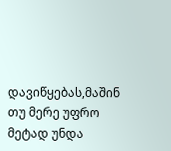დავიწყებას,მაშინ თუ მერე უფრო მეტად უნდა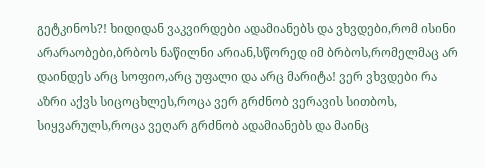გეტკინოს?! ხიდიდან ვაკვირდები ადამიანებს და ვხვდები,რომ ისინი არარაობები,ბრბოს ნაწილნი არიან,სწორედ იმ ბრბოს,რომელმაც არ დაინდეს არც სოფიო,არც უფალი და არც მარიტა! ვერ ვხვდები რა აზრი აქვს სიცოცხლეს,როცა ვერ გრძნობ ვერავის სითბოს, სიყვარულს,როცა ვეღარ გრძნობ ადამიანებს და მაინც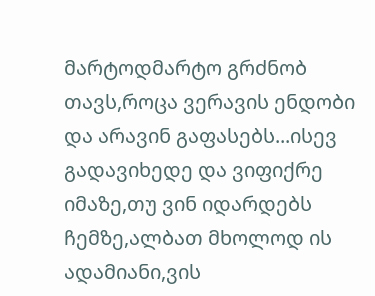მარტოდმარტო გრძნობ თავს,როცა ვერავის ენდობი და არავინ გაფასებს...ისევ გადავიხედე და ვიფიქრე იმაზე,თუ ვინ იდარდებს ჩემზე,ალბათ მხოლოდ ის ადამიანი,ვის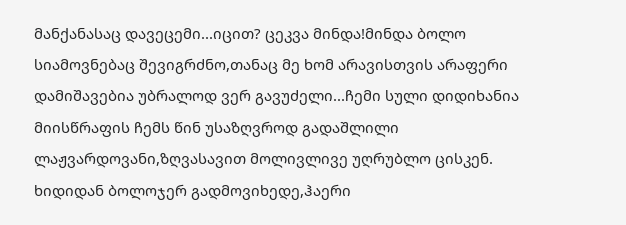მანქანასაც დავეცემი...იცით? ცეკვა მინდა!მინდა ბოლო სიამოვნებაც შევიგრძნო,თანაც მე ხომ არავისთვის არაფერი დამიშავებია უბრალოდ ვერ გავუძელი...ჩემი სული დიდიხანია მიისწრაფის ჩემს წინ უსაზღვროდ გადაშლილი ლაჟვარდოვანი,ზღვასავით მოლივლივე უღრუბლო ცისკენ.
ხიდიდან ბოლოჯერ გადმოვიხედე,ჰაერი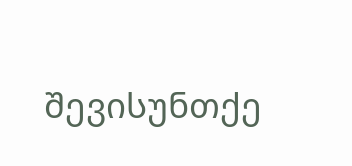შევისუნთქე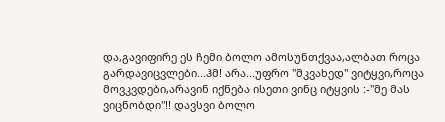და,გავიფირე ეს ჩემი ბოლო ამოსუნთქვაა,ალბათ როცა გარდავიცვლები...ჰმ! არა...უფრო "მკვახედ" ვიტყვი,როცა მოვკვდები,არავინ იქნება ისეთი ვინც იტყვის :-"მე მას ვიცნობდი"!! დავსვი ბოლო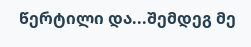წერტილი და...შემდეგ მე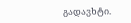გადავხტი.